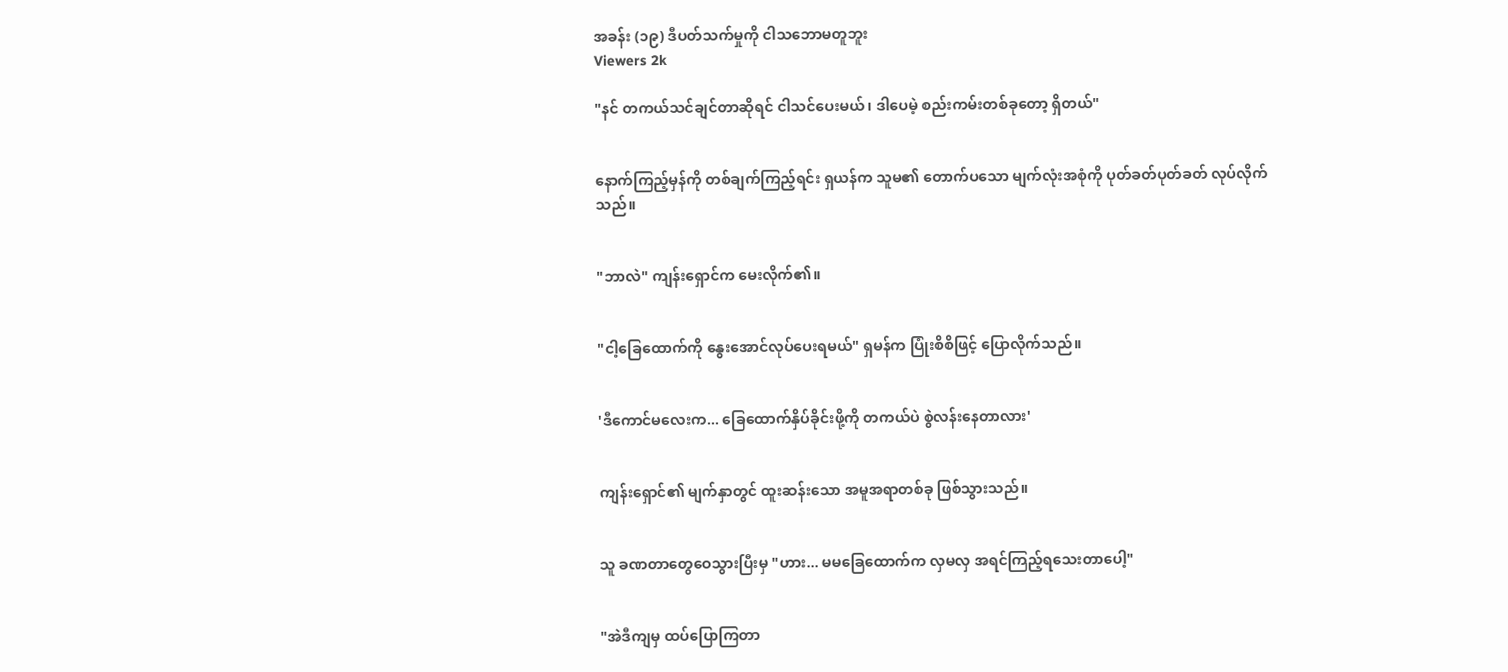အခန်း (၁၉) ဒီပတ်သက်မှုကို ငါသဘောမတူဘူး
Viewers 2k

"နင် တကယ်သင်ချင်တာဆိုရင် ငါသင်ပေးမယ်၊ ဒါပေမဲ့ စည်းကမ်းတစ်ခုတော့ ရှိတယ်"


နောက်ကြည့်မှန်ကို တစ်ချက်ကြည့်ရင်း ရှယန်က သူမ၏ တောက်ပသော မျက်လုံးအစုံကို ပုတ်ခတ်ပုတ်ခတ် လုပ်လိုက်သည်။


"ဘာလဲ" ကျန်းရှောင်က မေးလိုက်၏။


"ငါ့ခြေထောက်ကို နွေးအောင်လုပ်ပေးရမယ်" ရှမန်က ပြုံးစိစိဖြင့် ပြောလိုက်သည်။


'ဒီကောင်မလေးက... ခြေထောက်နှိပ်ခိုင်းဖို့ကို တကယ်ပဲ စွဲလန်းနေတာလား'


ကျန်းရှောင်၏ မျက်နှာတွင် ထူးဆန်းသော အမူအရာတစ်ခု ဖြစ်သွားသည်။


သူ ခဏတာတွေဝေသွားပြီးမှ "ဟား... မမခြေထောက်က လှမလှ အရင်ကြည့်ရသေးတာပေါ့"


"အဲဒီကျမှ ထပ်ပြောကြတာ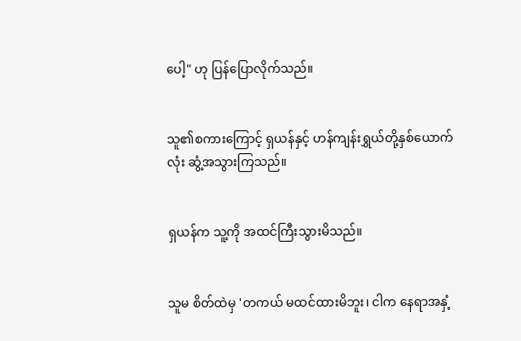ပေါ့" ဟု ပြန်ပြောလိုက်သည်။


သူ၏စကားကြောင့် ရှယန်နှင့် ဟန်ကျန်းရွှယ်တို့နှစ်ယောက်လုံး ဆွံ့အသွားကြသည်။


ရှယန်က သူ့ကို အထင်ကြီးသွားမိသည်။


သူမ စိတ်ထဲမှ 'တကယ် မထင်ထားမိဘူး၊ ငါက နေရာအနှံ့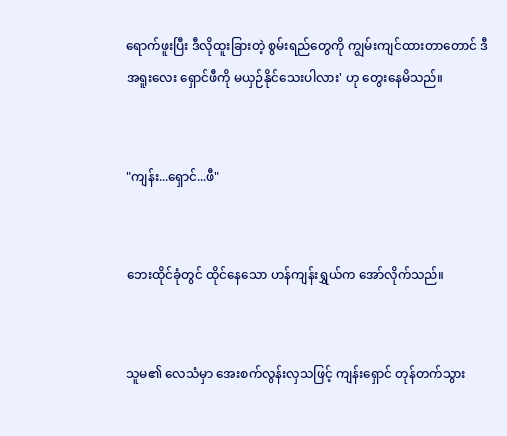ရောက်ဖူးပြီး ဒီလိုထူးခြားတဲ့ စွမ်းရည်တွေကို ကျွမ်းကျင်ထားတာတောင် ဒီအရူးလေး ရှောင်ဖီကို မယှဉ်နိုင်သေးပါလား' ဟု တွေးနေမိသည်။


"ကျန်း...ရှောင်...ဖီ"


ဘေးထိုင်ခုံတွင် ထိုင်နေသော ဟန်ကျန်းရွှယ်က အော်လိုက်သည်။


သူမ၏ လေသံမှာ အေးစက်လွန်းလှသဖြင့် ကျန်းရှောင် တုန်တက်သွား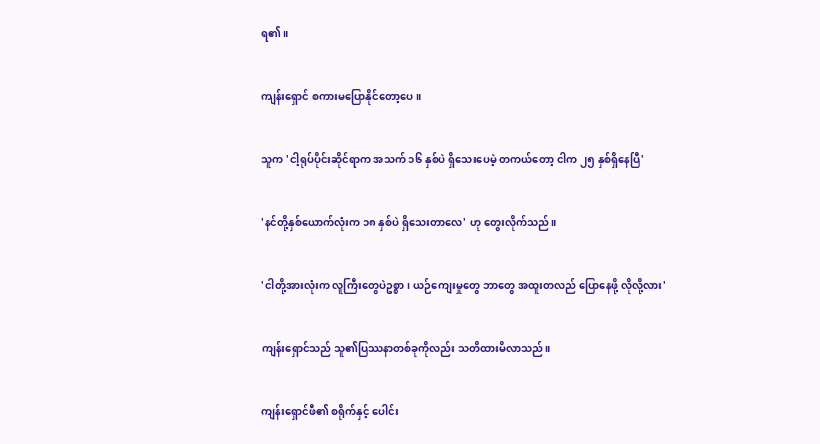ရ၏။


ကျန်းရှောင် စကားမပြောနိုင်တော့ပေ။


သူက 'ငါ့ရုပ်ပိုင်းဆိုင်ရာက အသက် ၁၆ နှစ်ပဲ ရှိသေးပေမဲ့ တကယ်တော့ ငါက ၂၅ နှစ်ရှိနေပြီ'


'နင်တို့နှစ်ယောက်လုံးက ၁၈ နှစ်ပဲ ရှိသေးတာလေ' ဟု တွေးလိုက်သည်။


'ငါတို့အားလုံးက လူကြီးတွေပဲဥစ္စာ၊ ယဉ်ကျေးမှုတွေ ဘာတွေ အထူးတလည် ပြောနေဖို့ လိုလို့လား'


ကျန်းရှောင်သည် သူ၏ပြဿနာတစ်ခုကိုလည်း သတိထားမိလာသည်။


ကျန်းရှောင်ဖီ၏ စရိုက်နှင့် ပေါင်း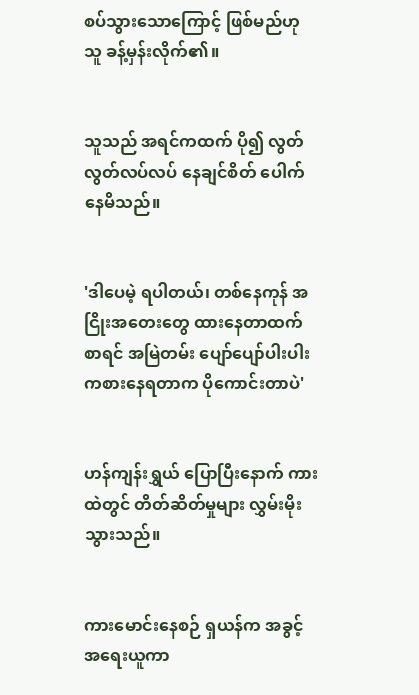စပ်သွားသောကြောင့် ဖြစ်မည်ဟု သူ ခန့်မှန်းလိုက်၏။


သူသည် အရင်ကထက် ပို၍ လွတ်လွတ်လပ်လပ် နေချင်စိတ် ပေါက်နေမိသည်။


'ဒါပေမဲ့ ရပါတယ်၊ တစ်နေကုန် အငြိုးအတေးတွေ ထားနေတာထက်စာရင် အမြဲတမ်း ပျော်ပျော်ပါးပါး ကစားနေရတာက ပိုကောင်းတာပဲ'


ဟန်ကျန်းရွှယ် ပြောပြီးနောက် ကားထဲတွင် တိတ်ဆိတ်မှုများ လွှမ်းမိုးသွားသည်။


ကားမောင်းနေစဉ် ရှယန်က အခွင့်အရေးယူကာ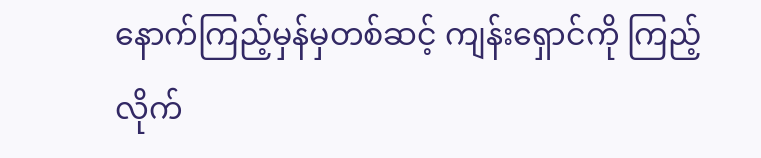နောက်ကြည့်မှန်မှတစ်ဆင့် ကျန်းရှောင်ကို ကြည့်လိုက်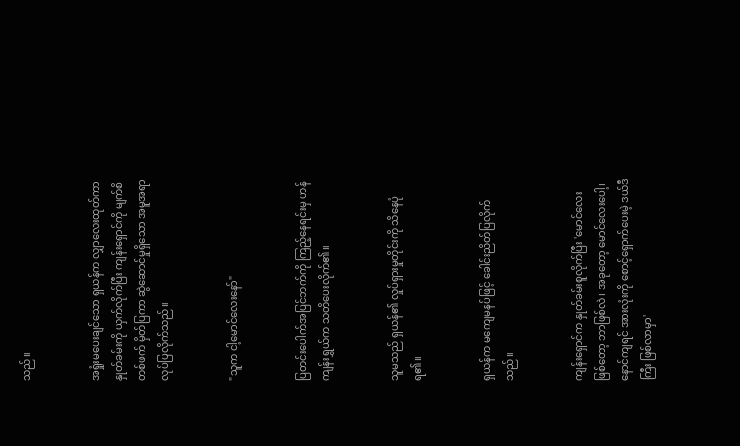သည်။


အရှုံးမပေးချင်သော ရှယန်က လျှာလေးထုတ်ကာ နှုတ်ခမ်းကို ယှက်လိုက်ပြီး ကျန်းရှောင်ကို မျက်စိတစ်ဖက် မှိတ်ပြကာ ဆွဲဆောင်မှုရှိသော အမူအရာ လုပ်ပြလိုက်သည်။


"သူက ငါ့မောင်လေးနော်"


ပြတင်းပေါက်အပြင်ဘက်ကို ကြည့်နေရင်းမှ ဟန်ကျန်းရွှယ်က သတိပေးလိုက်၏။


သူမသည် ရှယန်၏ လှုပ်ရှားမှုတိုင်းကို သိနေပုံရ၏။


ရှယန်က မကျေမနပ်ဖြင့် ခေါင်းညိတ်ပြလိုက်သည်။


ကျန်းရှောင်က နှုတ်ခမ်းစူလိုက်ပြီး 'မောင်လေးဖြစ်တော့ ဘာဖြစ်လဲ၊ အခုတော့ မောင်လေးပေါ့၊ နောင်ကျရင် အားလုံးကို စောင့်ရှောက်ပေးမဲ့ ဒယ်ဒီကြီး ဖြစ်လာမှာ'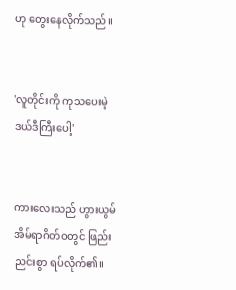ဟု တွေးနေလိုက်သည်။


'လူတိုင်းကို ကုသပေးမဲ့ ဒယ်ဒီကြီးပေါ့'


ကားလေးသည် ဟွားယွမ်အိမ်ရာဂိတ်ဝတွင် ဖြည်းညင်းစွာ ရပ်လိုက်၏။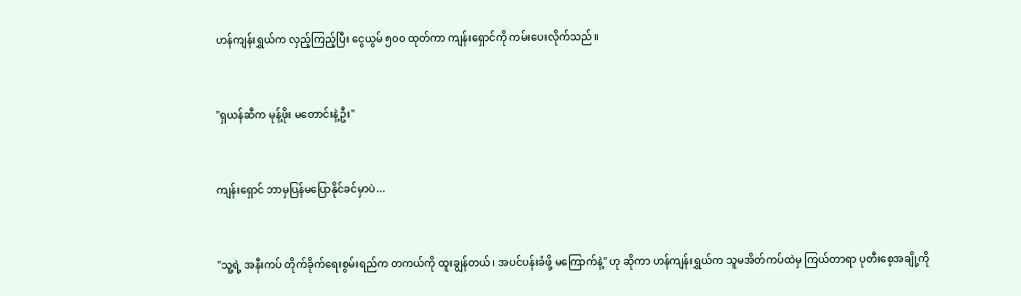ဟန်ကျန်းရွှယ်က လှည့်ကြည့်ပြီး ငွေယွမ် ၅၀၀ ထုတ်ကာ ကျန်းရှောင်ကို ကမ်းပေးလိုက်သည်။


"ရှယန်ဆီက မုန့်ဖိုး မတောင်းနဲ့ဦး"


ကျန်းရှောင် ဘာမှပြန်မပြောနိုင်ခင်မှာပဲ...


"သူ့ရဲ့ အနီးကပ် တိုက်ခိုက်ရေးစွမ်းရည်က တကယ်ကို ထူးချွန်တယ်၊ အပင်ပန်းခံဖို့ မကြောက်နဲ့" ဟု ဆိုကာ ဟန်ကျန်းရွှယ်က သူမအိတ်ကပ်ထဲမှ ကြယ်တာရာ ပုတီးစေ့အချို့ကို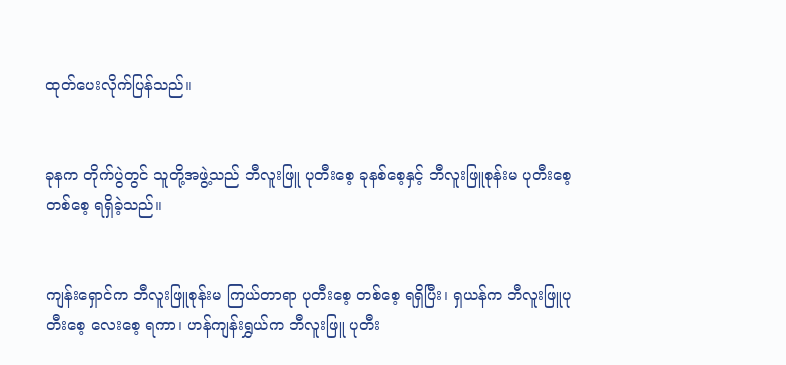ထုတ်ပေးလိုက်ပြန်သည်။


ခုနက တိုက်ပွဲတွင် သူတို့အဖွဲ့သည် ဘီလူးဖြူ ပုတီးစေ့ ခုနစ်စေ့နှင့် ဘီလူးဖြူစုန်းမ ပုတီးစေ့တစ်စေ့ ရရှိခဲ့သည်။


ကျန်းရှောင်က ဘီလူးဖြူစုန်းမ ကြယ်တာရာ ပုတီးစေ့ တစ်စေ့ ရရှိပြီး၊ ရှယန်က ဘီလူးဖြူပုတီးစေ့ လေးစေ့ ရကာ၊ ဟန်ကျန်းရွှယ်က ဘီလူးဖြူ ပုတီး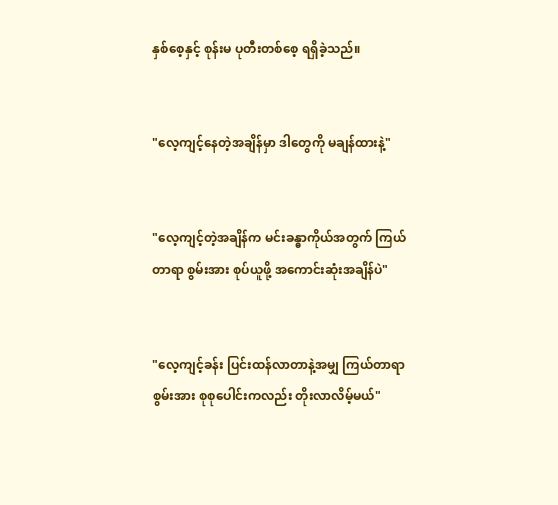နှစ်စေ့နှင့် စုန်းမ ပုတီးတစ်စေ့ ရရှိခဲ့သည်။


"လေ့ကျင့်နေတဲ့အချိန်မှာ ဒါတွေကို မချန်ထားနဲ့"


"လေ့ကျင့်တဲ့အချိန်က မင်းခန္ဓာကိုယ်အတွက် ကြယ်တာရာ စွမ်းအား စုပ်ယူဖို့ အကောင်းဆုံးအချိန်ပဲ"


"လေ့ကျင့်ခန်း ပြင်းထန်လာတာနဲ့အမျှ ကြယ်တာရာစွမ်းအား စုစုပေါင်းကလည်း တိုးလာလိမ့်မယ်"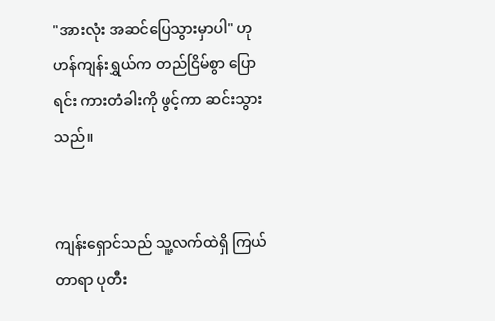"အားလုံး အဆင်ပြေသွားမှာပါ" ဟု ဟန်ကျန်းရွှယ်က တည်ငြိမ်စွာ ပြောရင်း ကားတံခါးကို ဖွင့်ကာ ဆင်းသွားသည်။


ကျန်းရှောင်သည် သူ့လက်ထဲရှိ ကြယ်တာရာ ပုတီး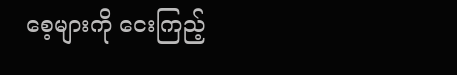စေ့များကို ငေးကြည့်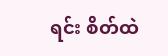ရင်း စိတ်ထဲ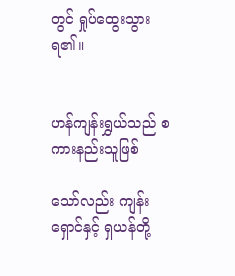တွင် ရှုပ်ထွေးသွားရ၏။


ဟန်ကျန်းရွှယ်သည် စကားနည်းသူဖြစ်

သော်လည်း ကျန်းရှောင်နှင့် ရှယန်တို့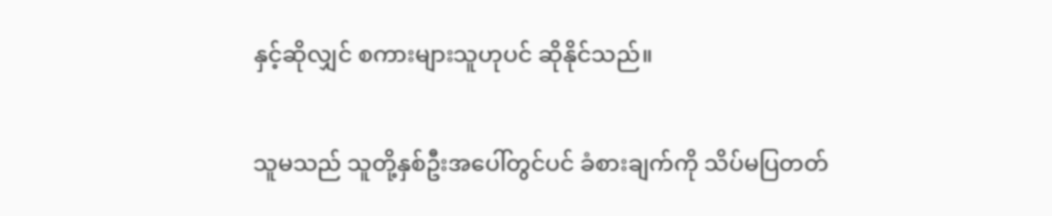နှင့်ဆိုလျှင် စကားများသူဟုပင် ဆိုနိုင်သည်။


သူမသည် သူတို့နှစ်ဦးအပေါ်တွင်ပင် ခံစားချက်ကို သိပ်မပြတတ်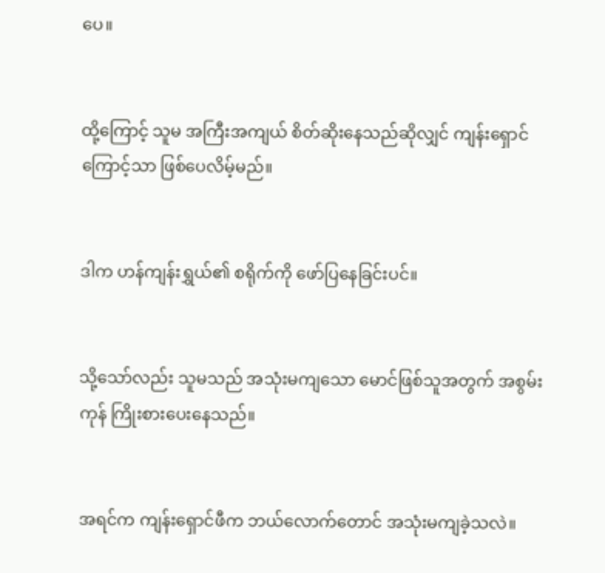ပေ။


ထို့ကြောင့် သူမ အကြီးအကျယ် စိတ်ဆိုးနေသည်ဆိုလျှင် ကျန်းရှောင်ကြောင့်သာ ဖြစ်ပေလိမ့်မည်။


ဒါက ဟန်ကျန်းရွှယ်၏ စရိုက်ကို ဖော်ပြနေခြင်းပင်။


သို့သော်လည်း သူမသည် အသုံးမကျသော မောင်ဖြစ်သူအတွက် အစွမ်းကုန် ကြိုးစားပေးနေသည်။


အရင်က ကျန်းရှောင်ဖီက ဘယ်လောက်တောင် အသုံးမကျခဲ့သလဲ။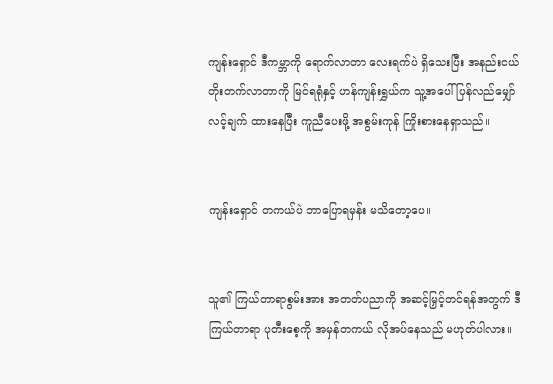ကျန်းရှောင် ဒီကမ္ဘာကို ရောက်လာတာ လေးရက်ပဲ ရှိသေးပြီး အနည်းငယ် တိုးတက်လာတာကို မြင်ရရုံနှင့် ဟန်ကျန်းရွှယ်က သူ့အပေါ် ပြန်လည်မျှော်လင့်ချက် ထားနေပြီး ကူညီပေးဖို့ အစွမ်းကုန် ကြိုးစားနေရှာသည်။


ကျန်းရှောင် တကယ်ပဲ ဘာပြောရမှန်း မသိတော့ပေ။


သူ၏ ကြယ်တာရာစွမ်းအား အတတ်ပညာကို အဆင့်မြှင့်တင်ရန်အတွက် ဒီကြယ်တာရာ ပုတီးစေ့ကို အမှန်တကယ် လိုအပ်နေသည် မဟုတ်ပါလား။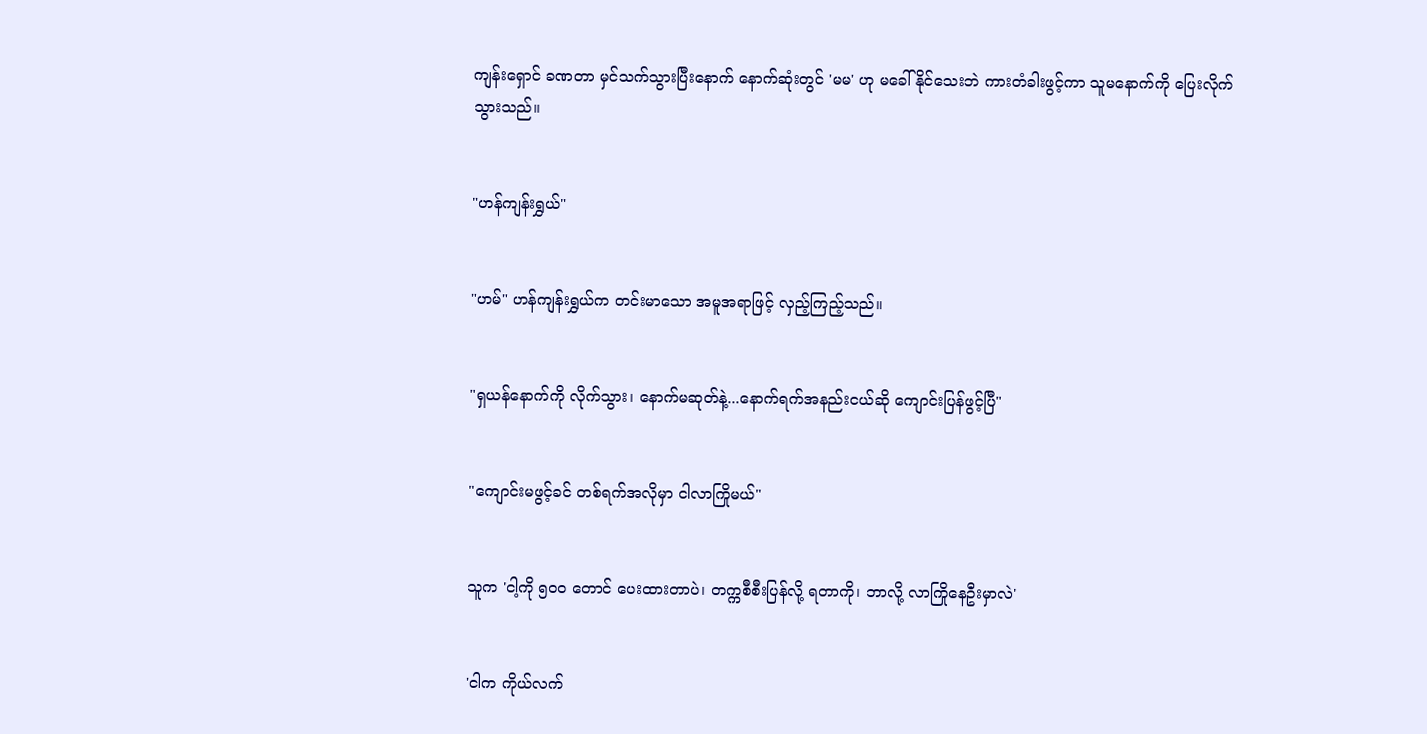ကျန်းရှောင် ခဏတာ မှင်သက်သွားပြီးနောက် နောက်ဆုံးတွင် 'မမ' ဟု မခေါ်နိုင်သေးဘဲ ကားတံခါးဖွင့်ကာ သူမနောက်ကို ပြေးလိုက်သွားသည်။


"ဟန်ကျန်းရွှယ်"


"ဟမ်" ဟန်ကျန်းရွှယ်က တင်းမာသော အမူအရာဖြင့် လှည့်ကြည့်သည်။


"ရှယန်နောက်ကို လိုက်သွား၊ နောက်မဆုတ်နဲ့...နောက်ရက်အနည်းငယ်ဆို ကျောင်းပြန်ဖွင့်ပြီ"


"ကျောင်းမဖွင့်ခင် တစ်ရက်အလိုမှာ ငါလာကြိုမယ်"


သူက 'ငါ့ကို ၅၀၀ တောင် ပေးထားတာပဲ၊ တက္ကစီစီးပြန်လို့ ရတာကို၊ ဘာလို့ လာကြိုနေဦးမှာလဲ'


'ငါက ကိုယ်လက်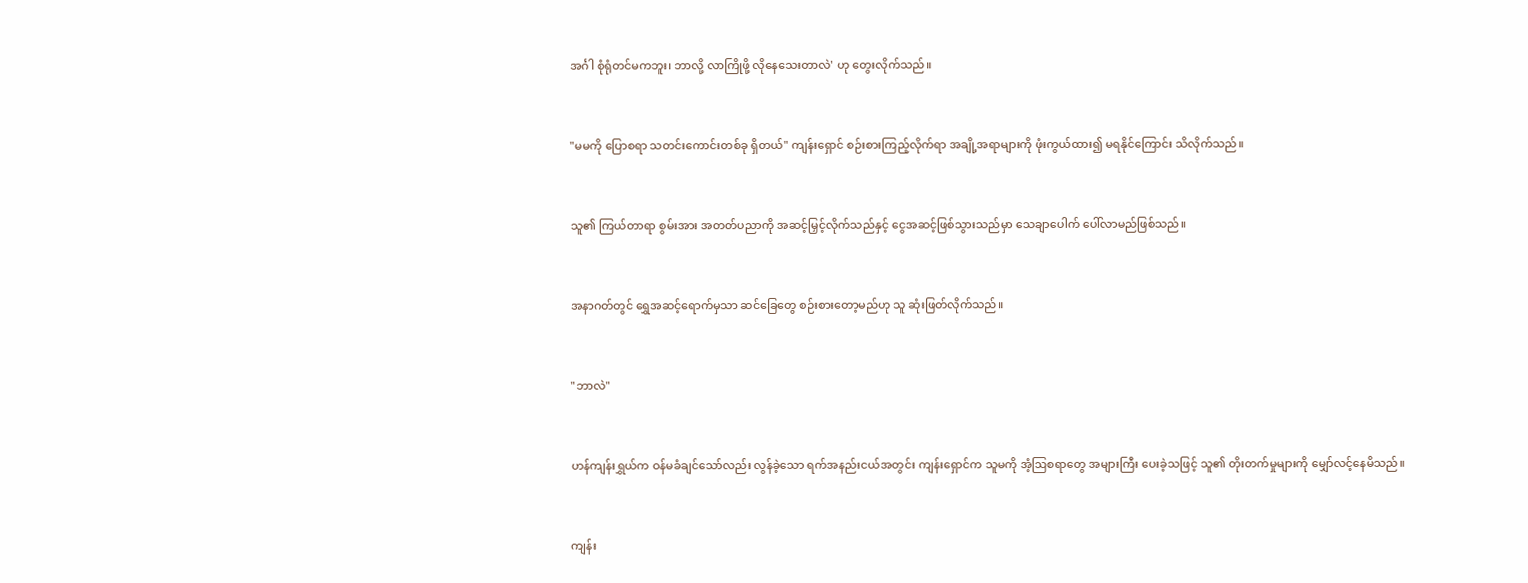အင်္ဂါ စုံရုံတင်မကဘူး၊ ဘာလို့ လာကြိုဖို့ လိုနေသေးတာလဲ' ဟု တွေးလိုက်သည်။


"မမကို ပြောစရာ သတင်းကောင်းတစ်ခု ရှိတယ်" ကျန်းရှောင် စဉ်းစားကြည့်လိုက်ရာ အချို့အရာများကို ဖုံးကွယ်ထား၍ မရနိုင်ကြောင်း သိလိုက်သည်။


သူ၏ ကြယ်တာရာ စွမ်းအား အတတ်ပညာကို အဆင့်မြှင့်လိုက်သည်နှင့် ငွေအဆင့်ဖြစ်သွားသည်မှာ သေချာပေါက် ပေါ်လာမည်ဖြစ်သည်။


အနာဂတ်တွင် ရွှေအဆင့်ရောက်မှသာ ဆင်ခြေတွေ စဉ်းစားတော့မည်ဟု သူ ဆုံးဖြတ်လိုက်သည်။


"ဘာလဲ"


ဟန်ကျန်းရွှယ်က ဝန်မခံချင်သော်လည်း လွန်ခဲ့သော ရက်အနည်းငယ်အတွင်း ကျန်းရှောင်က သူမကို အံ့ဩစရာတွေ အများကြီး ပေးခဲ့သဖြင့် သူ၏ တိုးတက်မှုများကို မျှော်လင့်နေမိသည်။


ကျန်း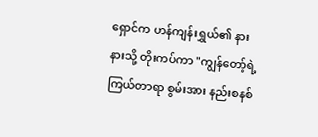ရှောင်က ဟန်ကျန်းရွှယ်၏ နားနားသို့ တိုးကပ်ကာ "ကျွန်တော့်ရဲ့ ကြယ်တာရာ စွမ်းအား နည်းစနစ်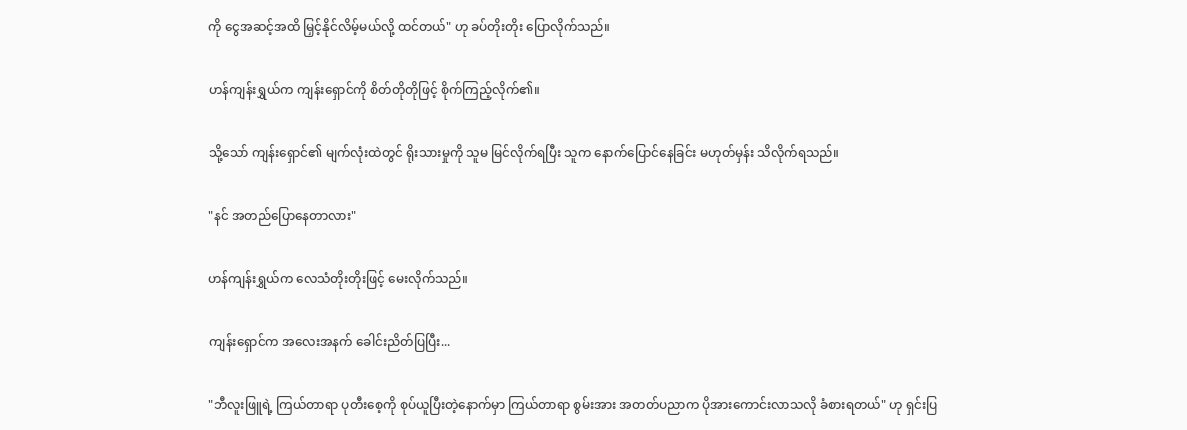ကို ငွေအဆင့်အထိ မြှင့်နိုင်လိမ့်မယ်လို့ ထင်တယ်" ဟု ခပ်တိုးတိုး ပြောလိုက်သည်။


ဟန်ကျန်းရွှယ်က ကျန်းရှောင်ကို စိတ်တိုတိုဖြင့် စိုက်ကြည့်လိုက်၏။


သို့သော် ကျန်းရှောင်၏ မျက်လုံးထဲတွင် ရိုးသားမှုကို သူမ မြင်လိုက်ရပြီး သူက နောက်ပြောင်နေခြင်း မဟုတ်မှန်း သိလိုက်ရသည်။


"နင် အတည်ပြောနေတာလား"


ဟန်ကျန်းရွှယ်က လေသံတိုးတိုးဖြင့် မေးလိုက်သည်။


ကျန်းရှောင်က အလေးအနက် ခေါင်းညိတ်ပြပြီး...


"ဘီလူးဖြူရဲ့ ကြယ်တာရာ ပုတီးစေ့ကို စုပ်ယူပြီးတဲ့နောက်မှာ ကြယ်တာရာ စွမ်းအား အတတ်ပညာက ပိုအားကောင်းလာသလို ခံစားရတယ်" ဟု ရှင်းပြ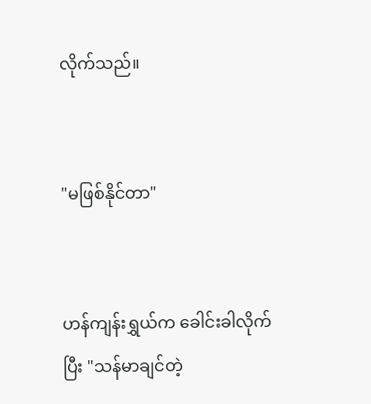လိုက်သည်။


"မဖြစ်နိုင်တာ"


ဟန်ကျန်းရွှယ်က ခေါင်းခါလိုက်ပြီး "သန်မာချင်တဲ့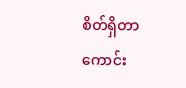စိတ်ရှိတာ ကောင်း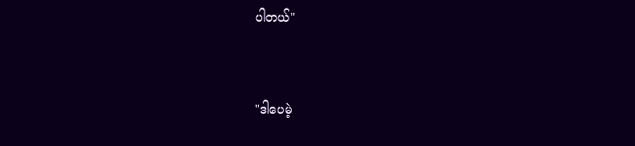ပါတယ်"


"ဒါပေမဲ့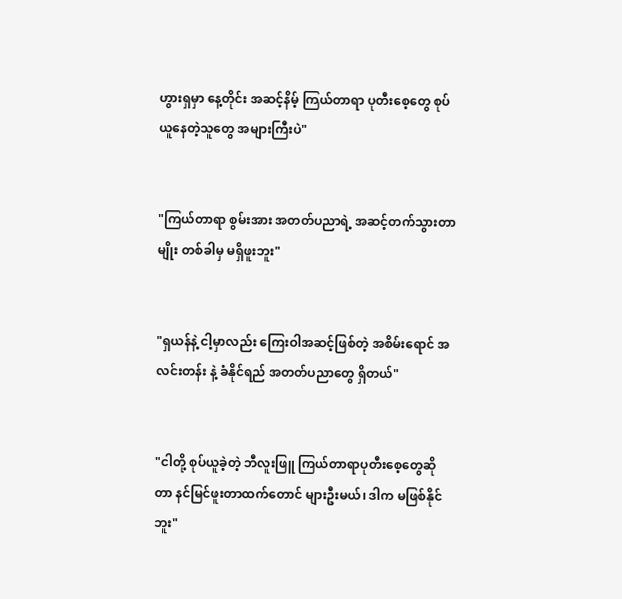ဟွားရှမှာ နေ့တိုင်း အဆင့်နိမ့် ကြယ်တာရာ ပုတီးစေ့တွေ စုပ်ယူနေတဲ့သူတွေ အများကြီးပဲ"


"ကြယ်တာရာ စွမ်းအား အတတ်ပညာရဲ့ အဆင့်တက်သွားတာမျိုး တစ်ခါမှ မရှိဖူးဘူး"


"ရှယန်နဲ့ ငါ့မှာလည်း ကြေးဝါအဆင့်ဖြစ်တဲ့ အစိမ်းရောင် အလင်းတန်း နဲ့ ခံနိုင်ရည် အတတ်ပညာတွေ ရှိတယ်"


"ငါတို့ စုပ်ယူခဲ့တဲ့ ဘီလူးဖြူ ကြယ်တာရာပုတီးစေ့တွေဆိုတာ နင်မြင်ဖူးတာထက်တောင် များဦးမယ်၊ ဒါက မဖြစ်နိုင်ဘူး"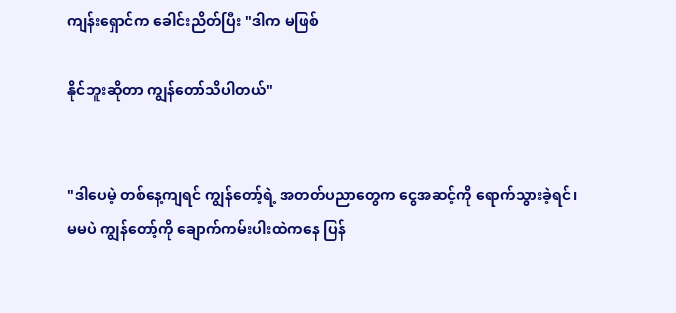ကျန်းရှောင်က ခေါင်းညိတ်ပြီး "ဒါက မဖြစ်

နိုင်ဘူးဆိုတာ ကျွန်တော်သိပါတယ်"


"ဒါပေမဲ့ တစ်နေ့ကျရင် ကျွန်တော့်ရဲ့ အတတ်ပညာတွေက ငွေအဆင့်ကို ရောက်သွားခဲ့ရင်၊ မမပဲ ကျွန်တော့်ကို ချောက်ကမ်းပါးထဲကနေ ပြန်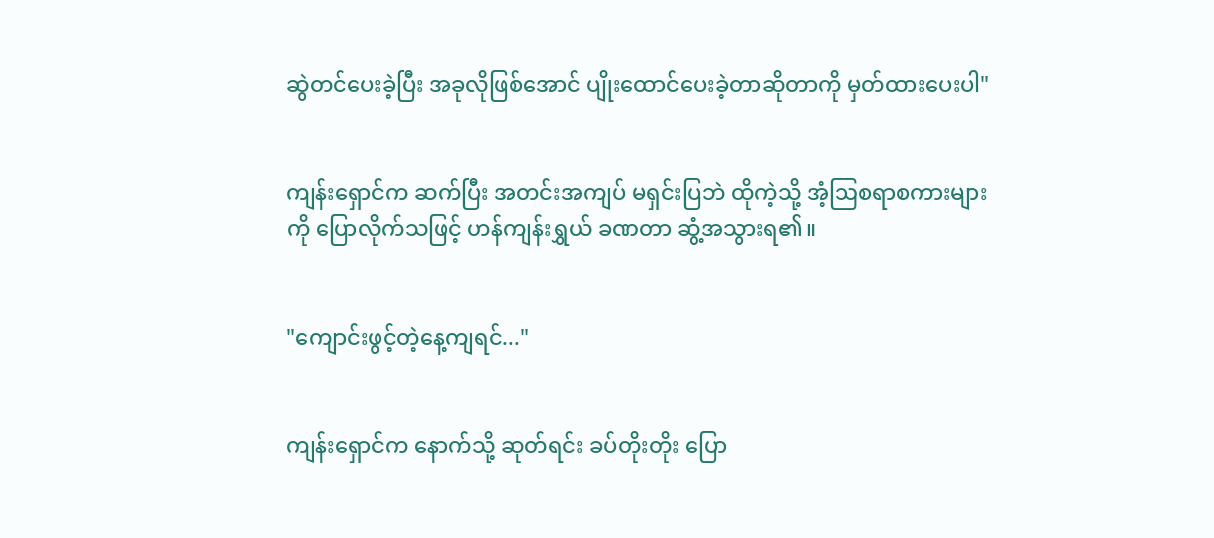ဆွဲတင်ပေးခဲ့ပြီး အခုလိုဖြစ်အောင် ပျိုးထောင်ပေးခဲ့တာဆိုတာကို မှတ်ထားပေးပါ"


ကျန်းရှောင်က ဆက်ပြီး အတင်းအကျပ် မရှင်းပြဘဲ ထိုကဲ့သို့ အံ့ဩစရာစကားများကို ပြောလိုက်သဖြင့် ဟန်ကျန်းရွှယ် ခဏတာ ဆွံ့အသွားရ၏။


"ကျောင်းဖွင့်တဲ့နေ့ကျရင်..."


ကျန်းရှောင်က နောက်သို့ ဆုတ်ရင်း ခပ်တိုးတိုး ပြော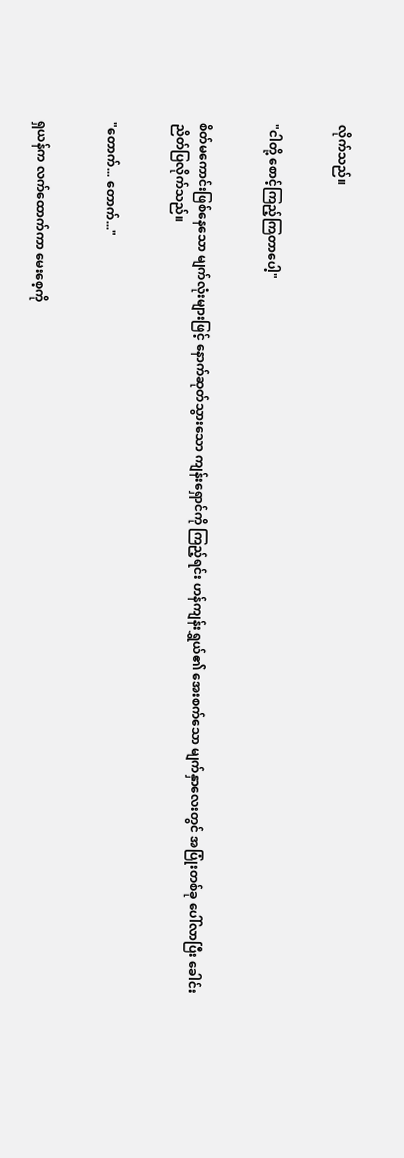လိုက်သည်။


"ငါတို့ စောင့်ကြည့်ကြတာပေါ့"


စိတ်မကောင်းဖြစ်နေသော မျက်လုံးများဖြင့် နောက်ဆုတ်သွားသော ကျန်းရှောင်ကို ကြည့်ရင်း ဟန်ကျန်းရွှယ်၏ အေးစက်သော မျက်နှာလေးတွင် အပြုံးတစ်ခု ပေါ်လာပြီး ခေါင်းညိတ်ပြလိုက်သည်။


"တောက်... တောက်..."


ရှယန်က လက်ထောက်ကာ မေးစေ့ကို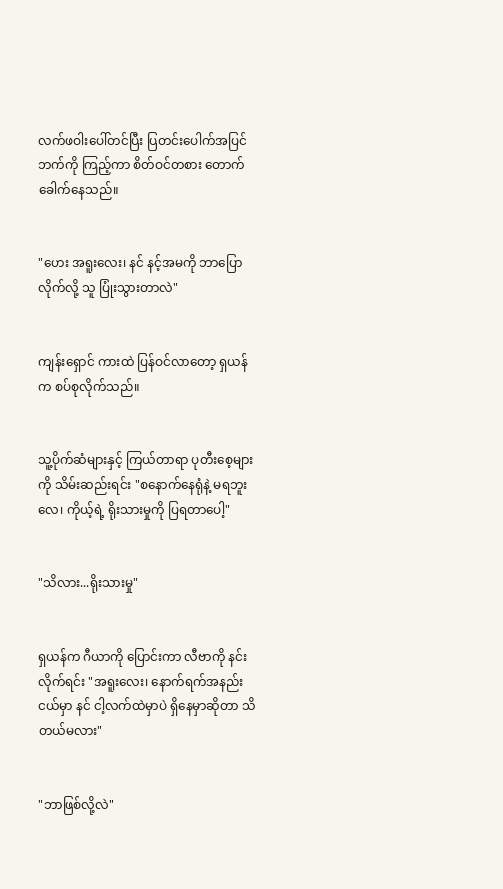လက်ဖဝါးပေါ်တင်ပြီး ပြတင်းပေါက်အပြင်ဘက်ကို ကြည့်ကာ စိတ်ဝင်တစား တောက်ခေါက်နေသည်။


"ဟေး အရူးလေး၊ နင် နင့်အမကို ဘာပြောလိုက်လို့ သူ ပြုံးသွားတာလဲ"


ကျန်းရှောင် ကားထဲ ပြန်ဝင်လာတော့ ရှယန်က စပ်စုလိုက်သည်။


သူ့ပိုက်ဆံများနှင့် ကြယ်တာရာ ပုတီးစေ့များကို သိမ်းဆည်းရင်း "စနောက်နေရုံနဲ့ မရဘူးလေ၊ ကိုယ့်ရဲ့ ရိုးသားမှုကို ပြရတာပေါ့"


"သိလား...ရိုးသားမှု"


ရှယန်က ဂီယာကို ပြောင်းကာ လီဗာကို နင်းလိုက်ရင်း "အရူးလေး၊ နောက်ရက်အနည်းငယ်မှာ နင် ငါ့လက်ထဲမှာပဲ ရှိနေမှာဆိုတာ သိတယ်မလား"


"ဘာဖြစ်လို့လဲ"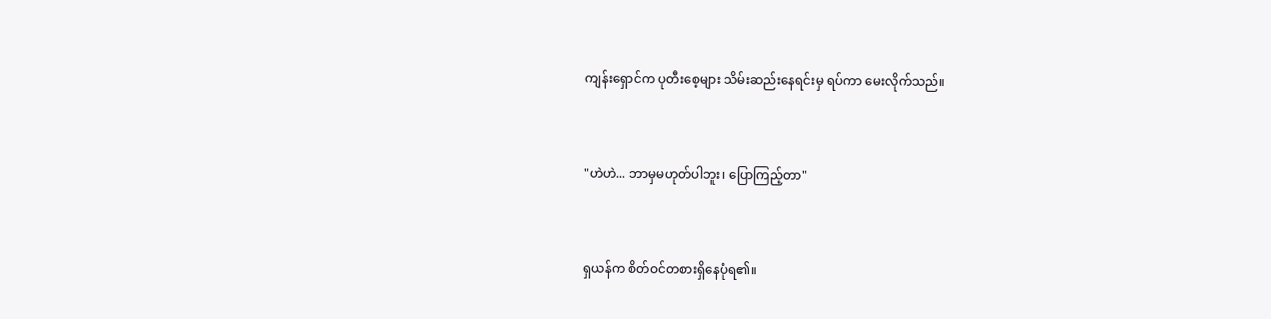ကျန်းရှောင်က ပုတီးစေ့များ သိမ်းဆည်းနေရင်းမှ ရပ်ကာ မေးလိုက်သည်။


"ဟဲဟဲ... ဘာမှမဟုတ်ပါဘူး၊ ပြောကြည့်တာ"


ရှယန်က စိတ်ဝင်တစားရှိနေပုံရ၏။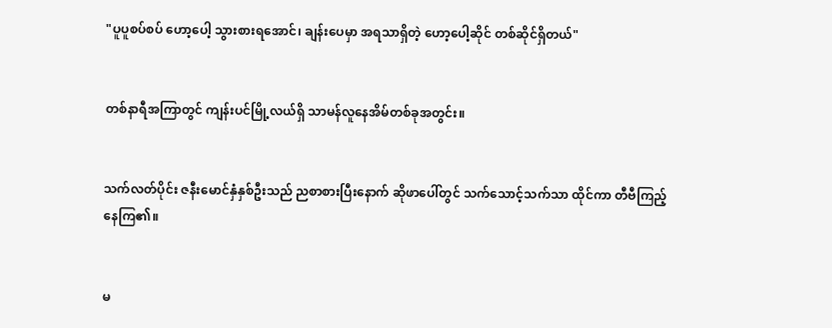"ပူပူစပ်စပ် ဟော့ပေါ့ သွားစားရအောင်၊ ချန်းပေမှာ အရသာရှိတဲ့ ဟော့ပေါ့ဆိုင် တစ်ဆိုင်ရှိတယ်"


တစ်နာရီအကြာတွင် ကျန်းပင်မြို့လယ်ရှိ သာမန်လူနေအိမ်တစ်ခုအတွင်း။


သက်လတ်ပိုင်း ဇနီးမောင်နှံနှစ်ဦးသည် ညစာစားပြီးနောက် ဆိုဖာပေါ်တွင် သက်သောင့်သက်သာ ထိုင်ကာ တီဗီကြည့်နေကြ၏။


မ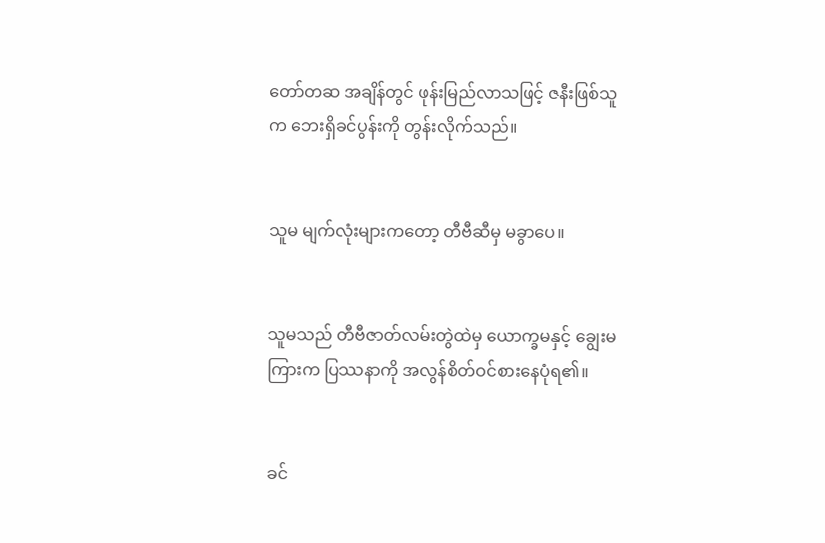တော်တဆ အချိန်တွင် ဖုန်းမြည်လာသဖြင့် ဇနီးဖြစ်သူက ဘေးရှိခင်ပွန်းကို တွန်းလိုက်သည်။


သူမ မျက်လုံးများကတော့ တီဗီဆီမှ မခွာပေ။


သူမသည် တီဗီဇာတ်လမ်းတွဲထဲမှ ယောက္ခမနှင့် ချွေးမကြားက ပြဿနာကို အလွန်စိတ်ဝင်စားနေပုံရ၏။


ခင်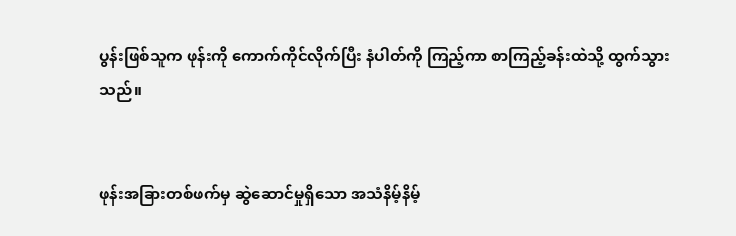ပွန်းဖြစ်သူက ဖုန်းကို ကောက်ကိုင်လိုက်ပြီး နံပါတ်ကို ကြည့်ကာ စာကြည့်ခန်းထဲသို့ ထွက်သွားသည်။


ဖုန်းအခြားတစ်ဖက်မှ ဆွဲဆောင်မှုရှိသော အသံနိမ့်နိမ့်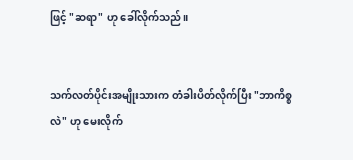ဖြင့် "ဆရာ" ဟု ခေါ်လိုက်သည်။


သက်လတ်ပိုင်းအမျိုးသားက တံခါးပိတ်လိုက်ပြီး "ဘာကိစ္စလဲ" ဟု မေးလိုက်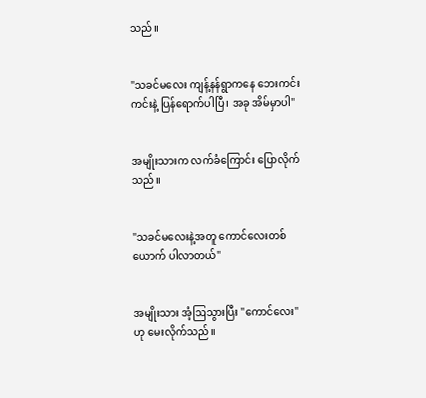သည်။


"သခင်မလေး ကျန့်နန်ရွာကနေ ဘေးကင်းကင်းနဲ့ ပြန်ရောက်ပါပြီ၊ အခု အိမ်မှာပါ"


အမျိုးသားက လက်ခံကြောင်း ပြောလိုက်သည်။


"သခင်မလေးနဲ့အတူ ကောင်လေးတစ်ယောက် ပါလာတယ်"


အမျိုးသား အံ့ဩသွားပြီး "ကောင်လေး" ဟု မေးလိုက်သည်။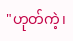"ဟုတ်ကဲ့၊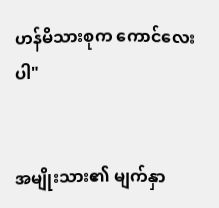ဟန်မိသားစုက ကောင်လေးပါ"


အမျိုးသား၏ မျက်နှာ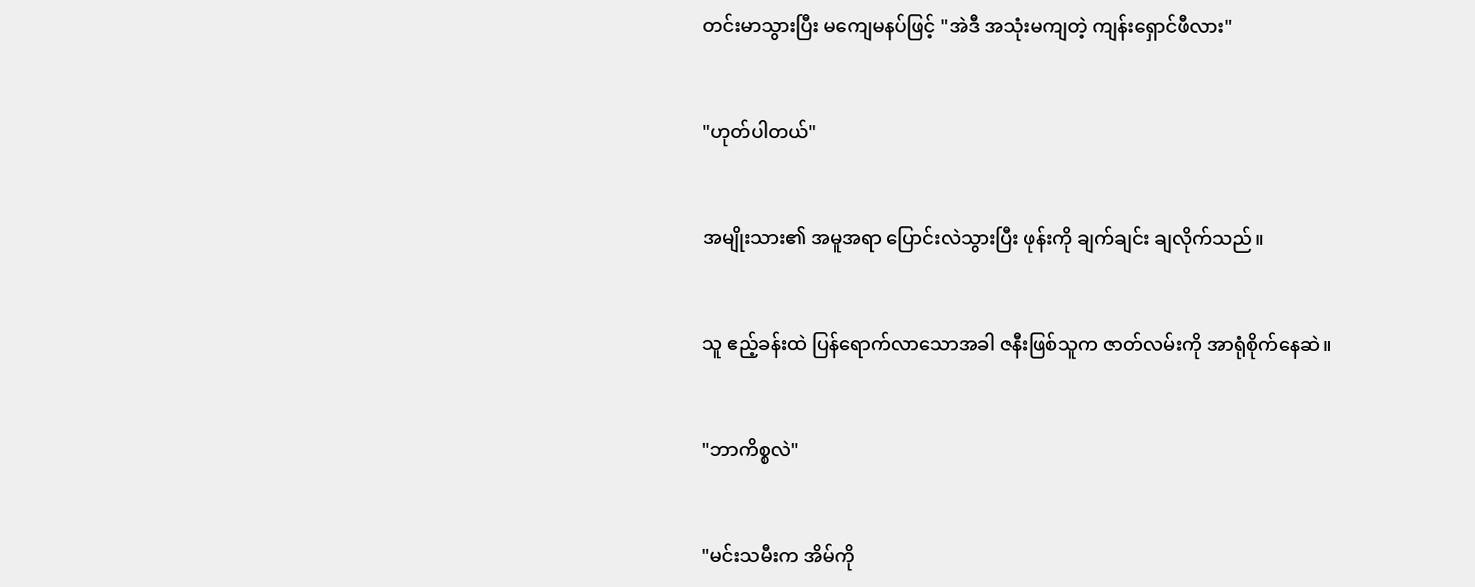တင်းမာသွားပြီး မကျေမနပ်ဖြင့် "အဲဒီ အသုံးမကျတဲ့ ကျန်းရှောင်ဖီလား"


"ဟုတ်ပါတယ်"


အမျိုးသား၏ အမူအရာ ပြောင်းလဲသွားပြီး ဖုန်းကို ချက်ချင်း ချလိုက်သည်။


သူ ဧည့်ခန်းထဲ ပြန်ရောက်လာသောအခါ ဇနီးဖြစ်သူက ဇာတ်လမ်းကို အာရုံစိုက်နေဆဲ။


"ဘာကိစ္စလဲ"


"မင်းသမီးက အိမ်ကို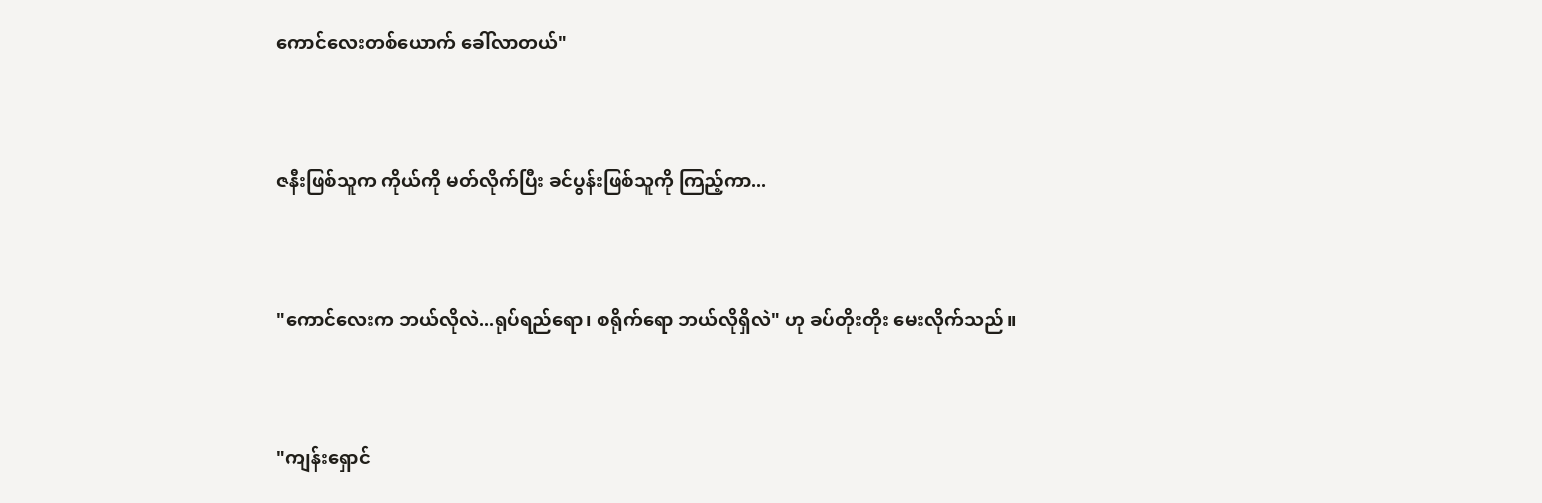ကောင်လေးတစ်ယောက် ခေါ်လာတယ်"


ဇနီးဖြစ်သူက ကိုယ်ကို မတ်လိုက်ပြီး ခင်ပွန်းဖြစ်သူကို ကြည့်ကာ...


"ကောင်လေးက ဘယ်လိုလဲ...ရုပ်ရည်ရော၊ စရိုက်ရော ဘယ်လိုရှိလဲ" ဟု ခပ်တိုးတိုး မေးလိုက်သည်။


"ကျန်းရှောင်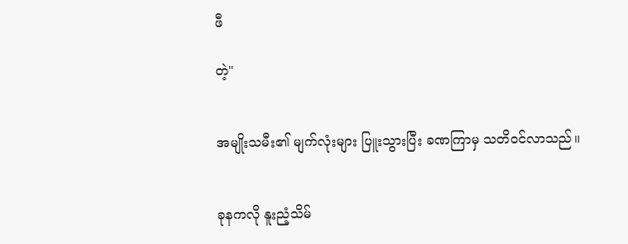ဖီ

တဲ့"


အမျိုးသမီး၏ မျက်လုံးများ ပြူးသွားပြီး ခဏကြာမှ သတိဝင်လာသည်။


ခုနကလို နူးညံ့သိမ်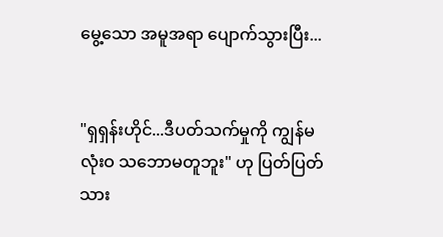မွေ့သော အမူအရာ ပျောက်သွားပြီး...


"ရှရှန်းဟိုင်...ဒီပတ်သက်မှုကို ကျွန်မ လုံးဝ သဘောမတူဘူး" ဟု ပြတ်ပြတ်သား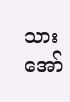သား အော်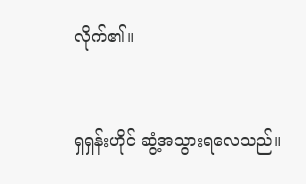လိုက်၏။


ရှရှန်းဟိုင် ဆွံ့အသွားရလေသည်။